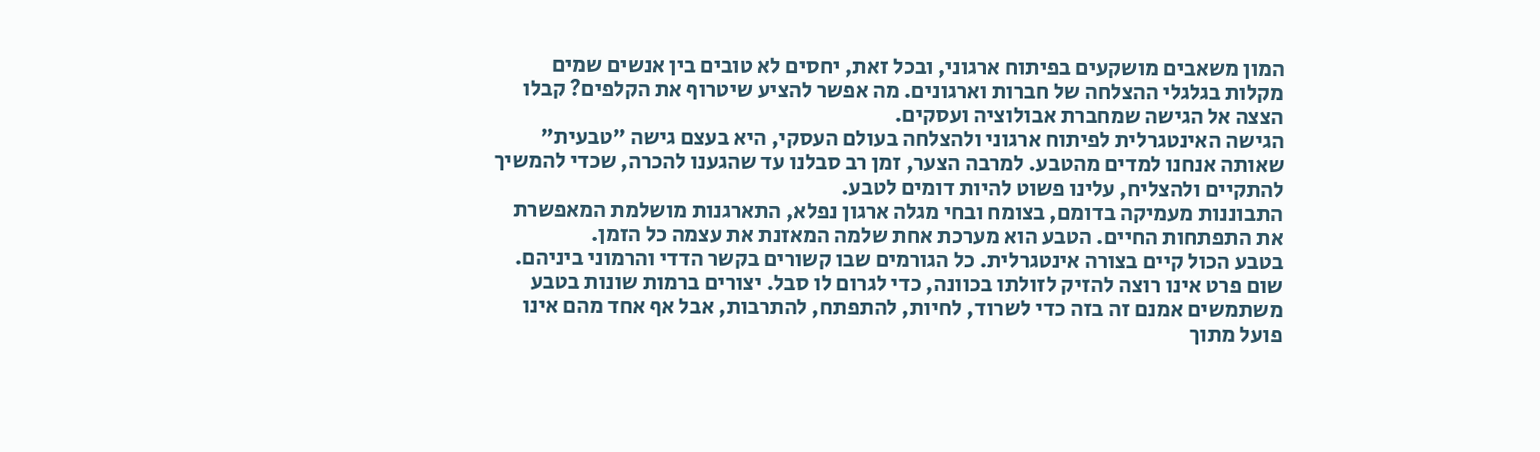המון משאבים מושקעים בפיתוח ארגוני, ובכל זאת, יחסים לא טובים בין אנשים שמים מקלות בגלגלי ההצלחה של חברות וארגונים. מה אפשר להציע שיטרוף את הקלפים? קבלו הצצה אל הגישה שמחברת אבולוציה ועסקים.
הגישה האינטגרלית לפיתוח ארגוני ולהצלחה בעולם העסקי, היא בעצם גישה "טבעית" שאותה אנחנו למדים מהטבע. למרבה הצער, זמן רב סבלנו עד שהגענו להכרה, שכדי להמשיך להתקיים ולהצליח, עלינו פשוט להיות דומים לטבע.
התבוננות מעמיקה בדומם, בצומח ובחי מגלה ארגון נפלא, התארגנות מושלמת המאפשרת את התפתחות החיים. הטבע הוא מערכת אחת שלמה המאזנת את עצמה כל הזמן.
בטבע הכול קיים בצורה אינטגרלית. כל הגורמים שבו קשורים בקשר הדדי והרמוני ביניהם. שום פרט אינו רוצה להזיק לזולתו בכוונה, כדי לגרום לו סבל. יצורים ברמות שונות בטבע משתמשים אמנם זה בזה כדי לשרוד, לחיות, להתפתח, להתרבות, אבל אף אחד מהם אינו פועל מתוך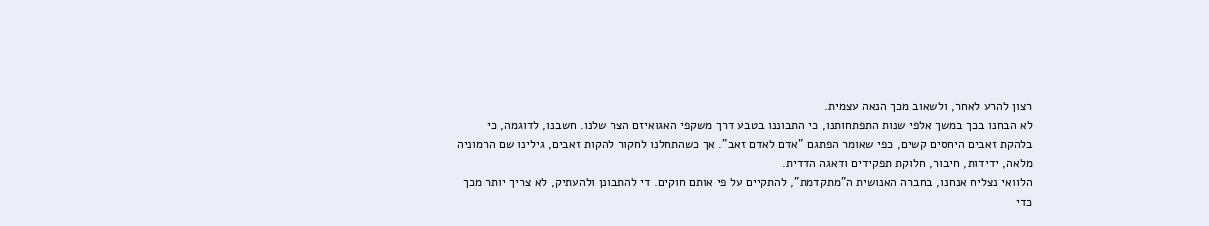רצון להרע לאחר, ולשאוב מכך הנאה עצמית.
לא הבחנו בכך במשך אלפי שנות התפתחותנו, כי התבוננו בטבע דרך משקפי האגואיזם הצר שלנו. חשבנו, לדוגמה, כי בלהקת זאבים היחסים קשים, כפי שאומר הפתגם "אדם לאדם זאב". אך כשהתחלנו לחקור להקות זאבים, גילינו שם הרמוניה מלאה, ידידות, חיבור, חלוקת תפקידים ודאגה הדדית.
הלוואי נצליח אנחנו, בחברה האנושית ה"מתקדמת", להתקיים על פי אותם חוקים. די להתבונן ולהעתיק, לא צריך יותר מכך כדי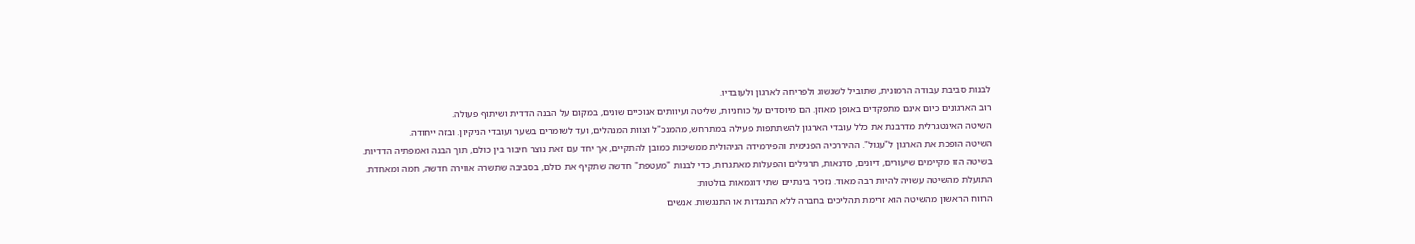לבנות סביבת עבודה הרמונית, שתוביל לשגשוג ולפריחה לארגון ולעובדיו.
רוב הארגונים כיום אינם מתפקדים באופן מאוזן. הם מיוסדים על כוחניות, שליטה ועיוותים אנוכיים שונים, במקום על הבנה הדדית ושיתוף פעולה.
השיטה האינטגרלית מדרבנת את כלל עובדי הארגון להשתתפות פעילה במתרחש, מהמנכ"ל וצוות המנהלים, ועד לשומרים בשער ועובדי הניקיון. ובזה ייחודה.
השיטה הופכת את הארגון ל"עגול". ההיררכיה הפנימית והפירמידה הניהולית ממשיכות כמובן להתקיים, אך יחד עם זאת נוצר חיבור בין כולם, תוך הבנה ואמפתיה הדדיות.
בשיטה הזו מקיימים שיעורים, דיונים, סדנאות, תרגילים והפעלות מאתגרות, כדי לבנות "מעטפת" חדשה שתקיף את כולם, בסביבה שתשרה אווירה חדשה, חמה ומאחדת.
התועלת מהשיטה עשויה להיות רבה מאוד. נזכיר בינתיים שתי דוגמאות בולטות:
הרווח הראשון מהשיטה הוא זרימת תהליכים בחברה ללא התנגדות או התנגשות. אנשים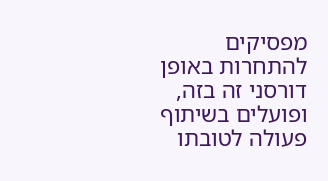מפסיקים להתחרות באופן דורסני זה בזה, ופועלים בשיתוף פעולה לטובתו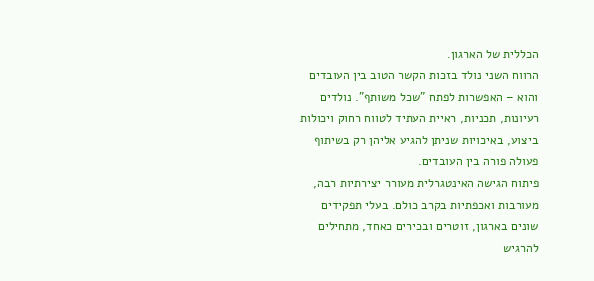הכללית של הארגון.
הרווח השני נולד בזכות הקשר הטוב בין העובדים והוא – האפשרות לפתח "שכל משותף". נולדים רעיונות, תכניות, ראיית העתיד לטווח רחוק ויכולות ביצוע, באיכויות שניתן להגיע אליהן רק בשיתוף פעולה פורה בין העובדים.
פיתוח הגישה האינטגרלית מעורר יצירתיות רבה, מעורבות ואכפתיות בקרב כולם. בעלי תפקידים שונים בארגון, זוטרים ובכירים כאחד, מתחילים להרגיש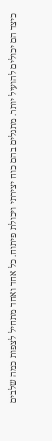כיצד הם יכולים להועיל יותר. מתגלים בהם כוח יצירתי ויכולת פיתוח. כל אחד ואחד מתחיל לצפות כמה שלבים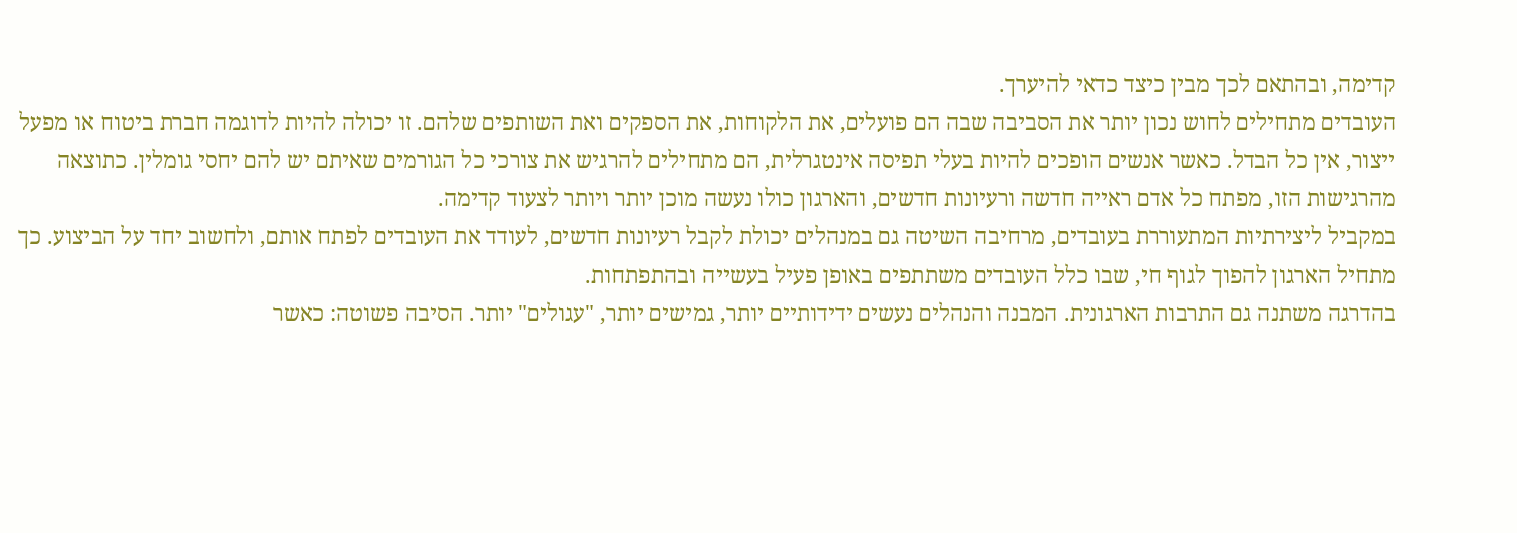קדימה, ובהתאם לכך מבין כיצד כדאי להיערך.
העובדים מתחילים לחוש נכון יותר את הסביבה שבה הם פועלים, את הלקוחות, את הספקים ואת השותפים שלהם. זו יכולה להיות לדוגמה חברת ביטוח או מפעל ייצור, אין כל הבדל. כאשר אנשים הופכים להיות בעלי תפיסה אינטגרלית, הם מתחילים להרגיש את צורכי כל הגורמים שאיתם יש להם יחסי גומלין. כתוצאה מהרגישות הזו, מפתח כל אדם ראייה חדשה ורעיונות חדשים, והארגון כולו נעשה מוכן יותר ויותר לצעוד קדימה.
במקביל ליצירתיות המתעוררת בעובדים, מרחיבה השיטה גם במנהלים יכולת לקבל רעיונות חדשים, לעודד את העובדים לפתח אותם, ולחשוב יחד על הביצוע. כך מתחיל הארגון להפוך לגוף חי, שבו כלל העובדים משתתפים באופן פעיל בעשייה ובהתפתחות.
בהדרגה משתנה גם התרבות הארגונית. המבנה והנהלים נעשים ידידותיים יותר, גמישים יותר, "עגולים" יותר. הסיבה פשוטה: כאשר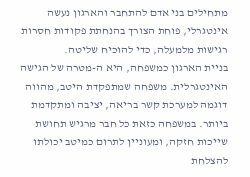מתחילים בני אדם להתחבר והארגון נעשה אינטגרלי, פוחת הצורך בהנחתת פקודות חסרות רגישות מלמעלה, כדי להוכיח שליטה.
בניית הארגון כמשפחה, היא ה-מטרה של הגישה האינטגרלית. משפחה שמתפקדת היטב, מהווה דוגמה למערכת קשר בריאה, יציבה ומתקדמת ביותר. במשפחה כזאת כל חבר מרגיש תחושת שייכות חזקה, ומעוניין לתרום כמיטב יכולתו להצלחת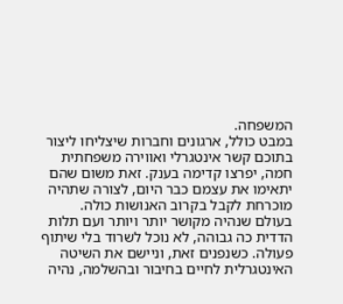המשפחה.
במבט כולל, ארגונים וחברות שיצליחו ליצור בתוכם קשר אינטגרלי ואווירה משפחתית חמה, יפרצו קדימה בענק. זאת משום שהם יתאימו את עצמם כבר היום, לצורה שתהיה מוכרחת לקבל בקרוב האנושות כולה.
בעולם שנהיה מקושר יותר ויותר ועם תלות הדדית כה גבוהה, לא נוכל לשרוד בלי שיתוף פעולה. כשנפנים זאת, וניישם את השיטה האינטגרלית לחיים בחיבור ובהשלמה, נהיה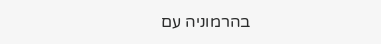בהרמוניה עם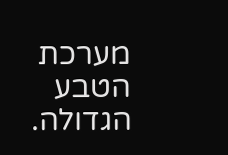מערכת הטבע הגדולה.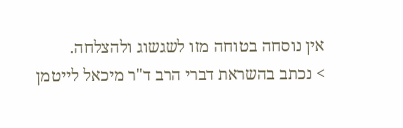אין נוסחה בטוחה מזו לשגשוג ולהצלחה.
> נכתב בהשראת דברי הרב ד"ר מיכאל לייטמן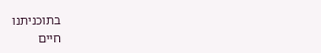בתוכניתנו
חיים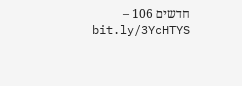חדשים 106 – bit.ly/3YcHTYS